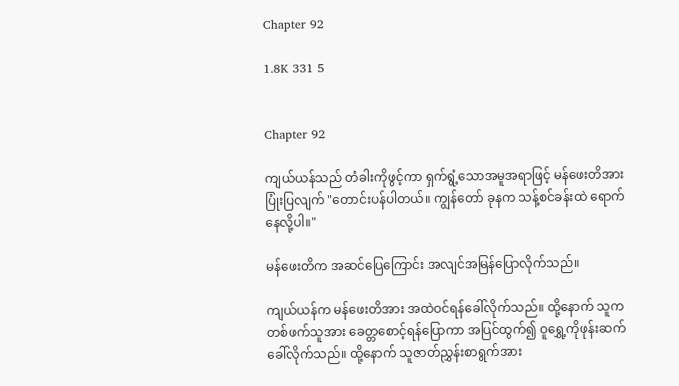Chapter 92

1.8K 331 5


Chapter 92

ကျယ်ယန်သည် တံခါးကိုဖွင့်ကာ ရှက်ရွံ့သောအမူအရာဖြင့် မန်ဖေးတိအားပြုံးပြလျက် "တောင်းပန်ပါတယ်။ ကျွန်တော် ခုနက သန့်စင်ခန်းထဲ ရောက်နေလို့ပါ။"

မန်ဖေးတိက အဆင်ပြေကြောင်း အလျင်အမြန်ပြောလိုက်သည်။

ကျယ်ယန်က မန်ဖေးတိအား အထဲဝင်ရန်ခေါ်လိုက်သည်။ ထို့နောက် သူက တစ်ဖက်သူအား ခေတ္တစောင့်ရန်ပြောကာ အပြင်ထွက်၍ ဝူရွှေ့ကိုဖုန်းဆက်ခေါ်လိုက်သည်။ ထို့နောက် သူဇာတ်ညွှန်းစာရွက်အား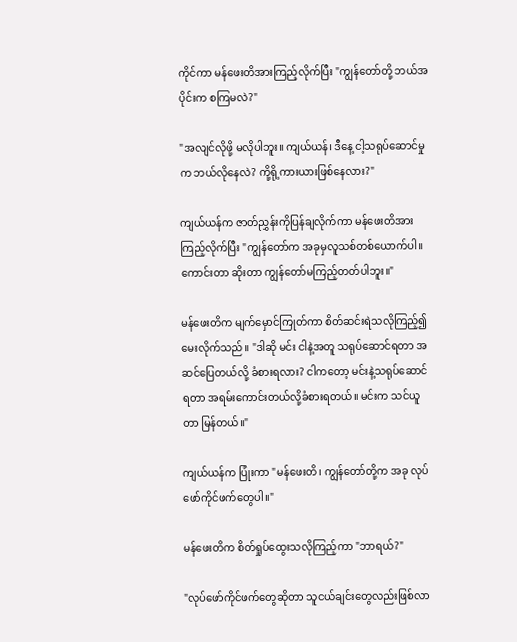ကိုင်ကာ မန်ဖေးတိအားကြည့်လိုက်ပြီး "ကျွန်တော်တို့ ဘယ်အပိုင်းက စကြမလဲ?"

"အလျင်လိုဖို့ မလိုပါဘူး။ ကျယ်ယန်၊ ဒီနေ့ ငါ့သရုပ်ဆောင်မှုက ဘယ်လိုနေလဲ? ကို့ရို့ကားယားဖြစ်နေလား?"

ကျယ်ယန်က ဇာတ်ညွှန်းကိုပြန်ချလိုက်ကာ မန်ဖေးတိအားကြည့်လိုက်ပြီး "ကျွန်တော်က အခုမှလူသစ်တစ်ယောက်ပါ။ ကောင်းတာ ဆိုးတာ ကျွန်တော်မကြည့်တတ်ပါဘူး။"

မန်ဖေးတိက မျက်မှောင်ကြုတ်ကာ စိတ်ဆင်းရဲသလိုကြည့်၍ မေးလိုက်သည်။ "ဒါဆို မင်း ငါနဲ့အတူ သရုပ်ဆောင်ရတာ အဆင်ပြေတယ်လို့ ခံစားရလား? ငါကတော့ မင်းနဲ့သရုပ်ဆောင်ရတာ အရမ်းကောင်းတယ်လို့ခံစားရတယ်။ မင်းက သင်ယူတာ မြန်တယ်။"

ကျယ်ယန်က ပြုံးကာ "မန်ဖေးတိ၊ ကျွန်တော်တို့က အခု လုပ်ဖော်ကိုင်ဖက်တွေပါ။"

မန်ဖေးတိက စိတ်ရှုပ်ထွေးသလိုကြည့်ကာ "ဘာရယ်?"

"လုပ်ဖော်ကိုင်ဖက်တွေဆိုတာ သူငယ်ချင်းတွေလည်းဖြစ်လာ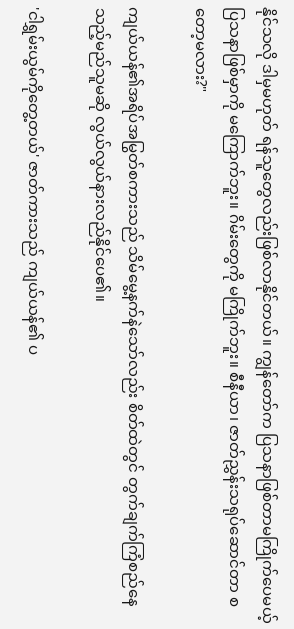နိုင်သလို ဒါမှမဟုတ် ရန်သူတွေလည်းဖြစ်လာနိုင်တယ်။ ကျွန်တော်က ပြသနာဖြစ်တာမကြိုက်ပေမယ့် ပြသနာဖြစ်မှာကို မကြောက်ဘူး။ ဂိမ်းတွေကို မကြိုက်ဘူး။ စီနီယာ၊ ဇာတ်ညွှန်းသရုပ်ဆောင်တာ စတော့မလား?"

ကျယ်ယန်၏အရိပ်အမြွတ်စကားသည် သိမ်မွေ့နက်နဲသော်လည်း စိတ်ထဲတွင် တွက်ချက်ကြံစည်နေသည့်မည်သူမဆို လွယ်လွယ်နားလည်နိုင်ပေ၏။

'ငါရွှမ်းယွမ်ကိုတွေ့တယ်' ဇာတ်ကားသည် ကျယ်ယန်၏ ပ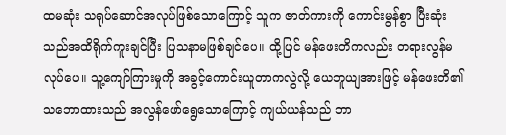ထမဆုံး သရုပ်ဆောင်အလုပ်ဖြစ်သောကြောင့် သူက ဇာတ်ကားကို ကောင်းမွန်စွာ ပြီးဆုံးသည်အထိရိုက်ကူးချင်ပြီး ပြသနာမဖြစ်ချင်ပေ။ ထို့ပြင် မန်ဖေးတိကလည်း တရားလွန်မလုပ်ပေ။ သူ့ကျော်ကြားမှုကို အခွင့်ကောင်းယူတာကလွဲလို့ ယေဘူယျအားဖြင့် မန်ဖေးတိ၏သဘောထားသည် အလွန်ဖော်ရွေသောကြောင့် ကျယ်ယန်သည် ဘာ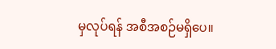မှလုပ်ရန် အစီအစဉ်မရှိပေ။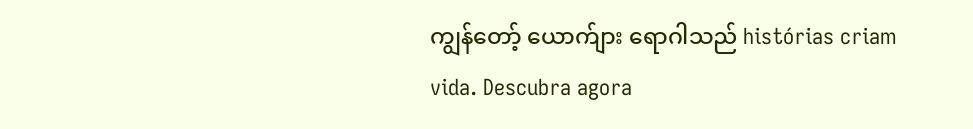ကျွန်တော့် ယောက်ျား ရောဂါသည် histórias criam vida. Descubra agora